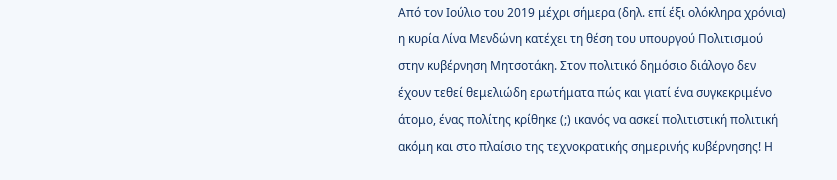Από τον Ιούλιο του 2019 μέχρι σήμερα (δηλ. επί έξι ολόκληρα χρόνια) η κυρία Λίνα Μενδώνη κατέχει τη θέση του υπουργού Πολιτισμού στην κυβέρνηση Μητσοτάκη. Στον πολιτικό δημόσιο διάλογο δεν έχουν τεθεί θεμελιώδη ερωτήματα πώς και γιατί ένα συγκεκριμένο άτομο, ένας πολίτης κρίθηκε (;) ικανός να ασκεί πολιτιστική πολιτική ακόμη και στο πλαίσιο της τεχνοκρατικής σημερινής κυβέρνησης! Η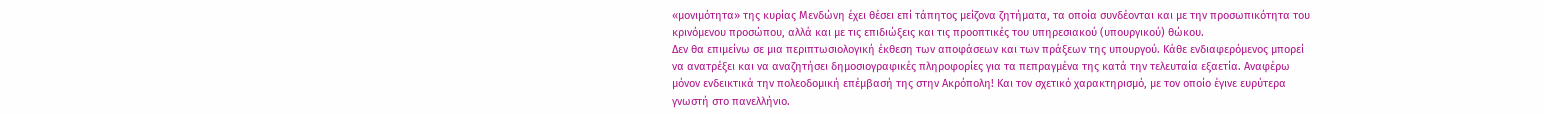«μονιμότητα» της κυρίας Μενδώνη έχει θέσει επί τάπητος μείζονα ζητήματα, τα οποία συνδέονται και με την προσωπικότητα του κρινόμενου προσώπου, αλλά και με τις επιδιώξεις και τις προοπτικές του υπηρεσιακού (υπουργικού) θώκου.
Δεν θα επιμείνω σε μια περιπτωσιολογική έκθεση των αποφάσεων και των πράξεων της υπουργού. Κάθε ενδιαφερόμενος μπορεί να ανατρέξει και να αναζητήσει δημοσιογραφικές πληροφορίες για τα πεπραγμένα της κατά την τελευταία εξαετία. Αναφέρω μόνον ενδεικτικά την πολεοδομική επέμβασή της στην Ακρόπολη! Και τον σχετικό χαρακτηρισμό, με τον οποίο έγινε ευρύτερα γνωστή στο πανελλήνιο.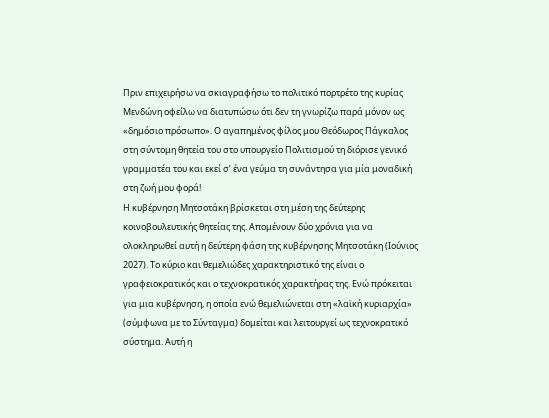Πριν επιχειρήσω να σκιαγραφήσω το πολιτικό πορτρέτο της κυρίας Μενδώνη οφείλω να διατυπώσω ότι δεν τη γνωρίζω παρά μόνον ως «δημόσιο πρόσωπο». Ο αγαπημένος φίλος μου Θεόδωρος Πάγκαλος στη σύντομη θητεία του στο υπουργείο Πολιτισμού τη διόρισε γενικό γραμματέα του και εκεί σ’ ένα γεύμα τη συνάντησα για μία μοναδική στη ζωή μου φορά!
Η κυβέρνηση Μητσοτάκη βρίσκεται στη μέση της δεύτερης κοινοβουλευτικής θητείας της. Απομένουν δύο χρόνια για να ολοκληρωθεί αυτή η δεύτερη φάση της κυβέρνησης Μητσοτάκη (Ιούνιος 2027). Το κύριο και θεμελιώδες χαρακτηριστικό της είναι ο γραφειοκρατικός και ο τεχνοκρατικός χαρακτήρας της. Ενώ πρόκειται για μια κυβέρνηση, η οποία ενώ θεμελιώνεται στη «λαϊκή κυριαρχία» (σύμφωνα με το Σύνταγμα) δομείται και λειτουργεί ως τεχνοκρατικό σύστημα. Αυτή η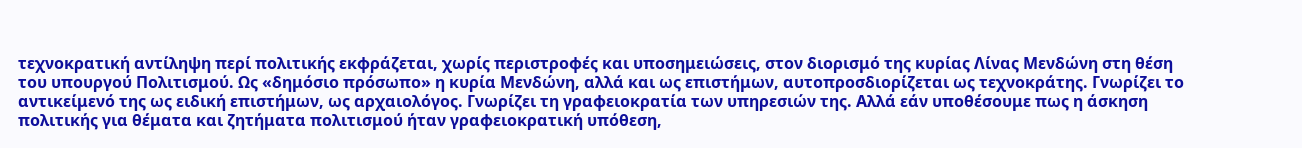τεχνοκρατική αντίληψη περί πολιτικής εκφράζεται, χωρίς περιστροφές και υποσημειώσεις, στον διορισμό της κυρίας Λίνας Μενδώνη στη θέση του υπουργού Πολιτισμού. Ως «δημόσιο πρόσωπο» η κυρία Μενδώνη, αλλά και ως επιστήμων, αυτοπροσδιορίζεται ως τεχνοκράτης. Γνωρίζει το αντικείμενό της ως ειδική επιστήμων, ως αρχαιολόγος. Γνωρίζει τη γραφειοκρατία των υπηρεσιών της. Αλλά εάν υποθέσουμε πως η άσκηση πολιτικής για θέματα και ζητήματα πολιτισμού ήταν γραφειοκρατική υπόθεση,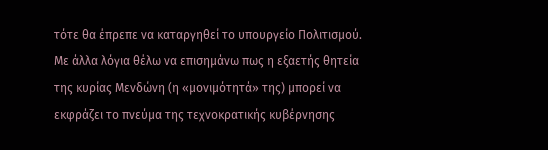τότε θα έπρεπε να καταργηθεί το υπουργείο Πολιτισμού.
Με άλλα λόγια θέλω να επισημάνω πως η εξαετής θητεία της κυρίας Μενδώνη (η «μονιμότητά» της) μπορεί να εκφράζει το πνεύμα της τεχνοκρατικής κυβέρνησης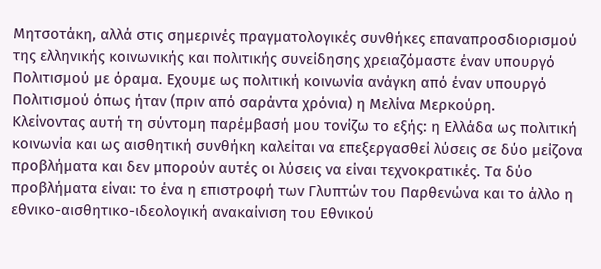Μητσοτάκη, αλλά στις σημερινές πραγματολογικές συνθήκες επαναπροσδιορισμού της ελληνικής κοινωνικής και πολιτικής συνείδησης χρειαζόμαστε έναν υπουργό Πολιτισμού με όραμα. Εχουμε ως πολιτική κοινωνία ανάγκη από έναν υπουργό Πολιτισμού όπως ήταν (πριν από σαράντα χρόνια) η Μελίνα Μερκούρη.
Κλείνοντας αυτή τη σύντομη παρέμβασή μου τονίζω το εξής: η Ελλάδα ως πολιτική κοινωνία και ως αισθητική συνθήκη καλείται να επεξεργασθεί λύσεις σε δύο μείζονα προβλήματα και δεν μπορούν αυτές οι λύσεις να είναι τεχνοκρατικές. Τα δύο προβλήματα είναι: το ένα η επιστροφή των Γλυπτών του Παρθενώνα και το άλλο η εθνικο-αισθητικο-ιδεολογική ανακαίνιση του Εθνικού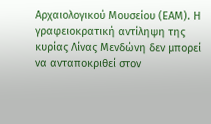Αρχαιολογικού Μουσείου (ΕΑΜ). Η γραφειοκρατική αντίληψη της κυρίας Λίνας Μενδώνη δεν μπορεί να ανταποκριθεί στον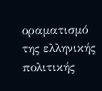οραματισμό της ελληνικής πολιτικής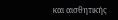και αισθητικής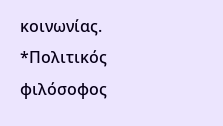κοινωνίας.
*Πολιτικός φιλόσοφος